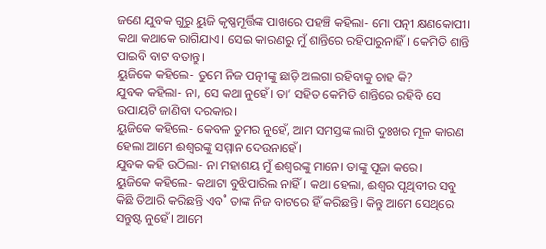ଜଣେ ଯୁବକ ଗୁରୁ ୟୁଜି କୃଷ୍ଣମୂର୍ତ୍ତିଙ୍କ ପାଖରେ ପହଞ୍ଚି କହିଲା- ମୋ ପତ୍ନୀ କ୍ଷଣକୋପୀ। କଥା କଥାକେ ରାଗିଯାଏ। ସେଇ କାରଣରୁ ମୁଁ ଶାନ୍ତିରେ ରହିପାରୁନାହିଁ। କେମିତି ଶାନ୍ତି ପାଇବି ବାଟ ବତାନ୍ତୁ।
ୟୁଜିକେ କହିଲେ- ତୁମେ ନିଜ ପତ୍ନୀଙ୍କୁ ଛାଡ଼ି ଅଲଗା ରହିବାକୁ ଚାହ କି?
ଯୁବକ କହିଲା- ନା, ସେ କଥା ନୁହେଁ। ତା’ ସହିତ କେମିତି ଶାନ୍ତିରେ ରହିବି ସେ ଉପାୟଟି ଜାଣିବା ଦରକାର।
ୟୁଜିକେ କହିଲେ- କେବଳ ତୁମର ନୁହେଁ, ଆମ ସମସ୍ତଙ୍କ ଲାଗି ଦୁଃଖର ମୂଳ କାରଣ ହେଲା ଆମେ ଈଶ୍ବରଙ୍କୁ ସମ୍ମାନ ଦେଉନାହେଁ।
ଯୁବକ କହି ଉଠିଲା- ନା ମହାଶୟ ମୁଁ ଈଶ୍ବରଙ୍କୁ ମାନେ। ତାଙ୍କୁ ପୂଜା କରେ।
ୟୁଜିକେ କହିଲେ- କଥାଟା ବୁଝିପାରିଲ ନାହିଁ। କଥା ହେଲା, ଈଶ୍ବର ପୃଥିବୀର ସବୁ କିଛି ତିଆରି କରିଛନ୍ତି ଏବ˚ ତାଙ୍କ ନିଜ ବାଟରେ ହିଁ କରିଛନ୍ତି। କିନ୍ତୁ ଆମେ ସେଥିରେ ସନ୍ତୁଷ୍ଟ ନୁହେଁ। ଆମେ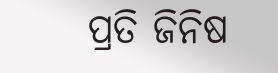ପ୍ରତି ଜିନିଷ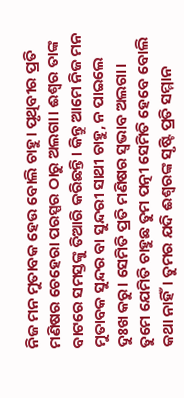ନିଜ ମନ ମୁତାବକ ହେଉ ବୋଲି ଚାହୁ। ପୃଥିବୀର ପ୍ରତି ମଣିଷର ଚେହେରା ପରସ୍ପର ଠାରୁ ଅଲଗା। ଈଶ୍ବର ତାଙ୍କ ବାଟରେ ସମସ୍ତଙ୍କୁ ତିଆରି କରିଛନ୍ତି। କିନ୍ତୁ ଆମେ ନିଜ ମନ ମୁତାବକ ସୁନ୍ଦର ବା ସୁନ୍ଦରୀ ସାଥୀ ଚାହୁ, ନ ପାଇଲେ ଦୁଃଖ କରୁ। ସେମିତି ପ୍ରତି ମଣିଷର ସ୍ବଭାବ ଅଲଗା। ତୁମେ ଯେମିତି ଚାହୁଛ ତୁମ ପତ୍ନୀ ସେମିତି ହେବେ ବୋଲି କଥା ନାହିଁ। ତୁମର ଯଦି ଈଶ୍ବରଙ୍କ ସୃଷ୍ଟି ପ୍ରତି ସମ୍ମାନ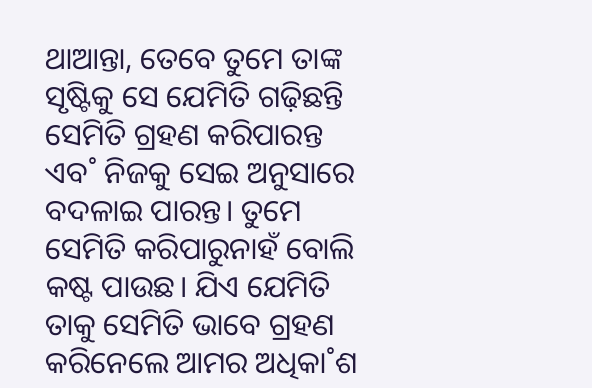ଥାଆନ୍ତା, ତେବେ ତୁମେ ତାଙ୍କ ସୃଷ୍ଟିକୁ ସେ ଯେମିତି ଗଢ଼ିଛନ୍ତି ସେମିତି ଗ୍ରହଣ କରିପାରନ୍ତ ଏବ˚ ନିଜକୁ ସେଇ ଅନୁସାରେ ବଦଳାଇ ପାରନ୍ତ। ତୁମେ ସେମିତି କରିପାରୁନାହଁ ବୋଲି କଷ୍ଟ ପାଉଛ। ଯିଏ ଯେମିତି ତାକୁ ସେମିତି ଭାବେ ଗ୍ରହଣ କରିନେଲେ ଆମର ଅଧିକା˚ଶ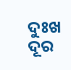ଦୁଃଖ ଦୂର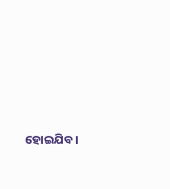ହୋଇଯିବ।